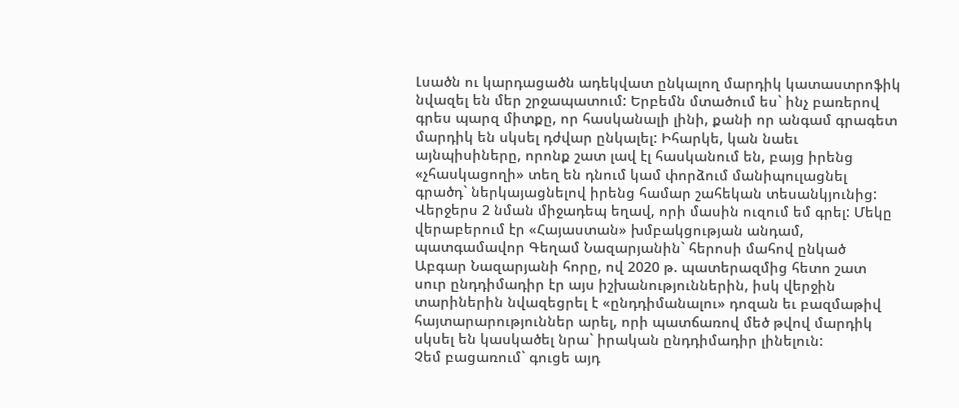Լսածն ու կարդացածն ադեկվատ ընկալող մարդիկ կատաստրոֆիկ նվազել են մեր շրջապատում: Երբեմն մտածում ես` ինչ բառերով գրես պարզ միտքը, որ հասկանալի լինի, քանի որ անգամ գրագետ մարդիկ են սկսել դժվար ընկալել: Իհարկե, կան նաեւ այնպիսիները, որոնք շատ լավ էլ հասկանում են, բայց իրենց «չհասկացողի» տեղ են դնում կամ փորձում մանիպուլացնել գրածդ` ներկայացնելով իրենց համար շահեկան տեսանկյունից: Վերջերս 2 նման միջադեպ եղավ, որի մասին ուզում եմ գրել: Մեկը վերաբերում էր «Հայաստան» խմբակցության անդամ, պատգամավոր Գեղամ Նազարյանին` հերոսի մահով ընկած Աբգար Նազարյանի հորը, ով 2020 թ. պատերազմից հետո շատ սուր ընդդիմադիր էր այս իշխանություններին, իսկ վերջին տարիներին նվազեցրել է «ընդդիմանալու» դոզան եւ բազմաթիվ հայտարարություններ արել, որի պատճառով մեծ թվով մարդիկ սկսել են կասկածել նրա` իրական ընդդիմադիր լինելուն:
Չեմ բացառում` գուցե այդ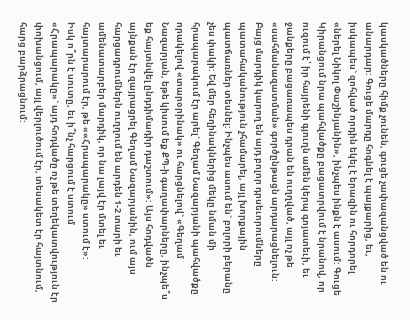կասկածները հիմք չունեն, գուցե չափազանցված են ու անարդար: Գուցե մարդը հոգնել է պայքարից, եւ, իսկապես` զոհված որդին եկել է երազին ու հորդորել «ներել Նիկոլ Փաշինյանին», ինչպես ինքն է ասում: Գուցե Կիրանցում նրա պահվածքը բացատրվում է նրանով, որ ուզում է՝ իր հայրենի գյուղն ամեն կերպ գոյատեւի, եւ ջանքերը բացառապես դրան են ուղղված, այլ ոչ թե «սահմանազատման» գործընթացն արդարացնելուն:
Բայց մարդիկ կարող են այդ բոլոր դրսեւորումները պատահականություն չհամարել, այլ խորքային պատճառներ տեսնել: Ինչպես ասում են` բոլորի բերանը չես փակի: Եվ մեր հեղինակներից մեկը նման մի հրապարակում էր արել` Գեղամ Նազարյանի պահվածքը որակելով «տարօրինակ» ու հարցնելով` «Գեղամ Նազարյան, եթե կիսում եք ՔՊ-ի գաղափարները, ինչպե՞ս եք հայտնվել ընդդիմադիր դաշտում»: Այս հոդվածն այնքան էր զայրացրել Գեղամ Նազարյանին, ում այս հարցադրումներն ուղղում են արդեն 1-2 տարի եւ ամենատարբեր մարդիկ, որ նա լայվ էր մտել եւ հայտարարում էր, թե ««Հրապարակը» ստում է»:
Իսկ ո՞րն է սուտը, եւ ի՞նչ հարցում է ստում «Հրապարակը»` այդ հոդվածը ոչ թե տեղեկատվություն էր փոխանցում, այլ վերլուծում էր, տեսակետ էր հայտնում, հարց բարձրացնում: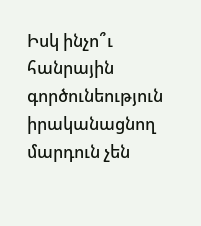Իսկ ինչո՞ւ հանրային գործունեություն իրականացնող մարդուն չեն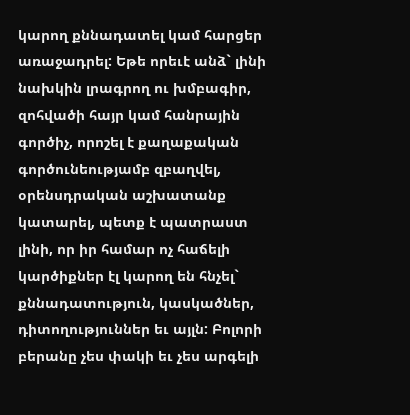կարող քննադատել կամ հարցեր առաջադրել: Եթե որեւէ անձ` լինի նախկին լրագրող ու խմբագիր, զոհվածի հայր կամ հանրային գործիչ, որոշել է քաղաքական գործունեությամբ զբաղվել, օրենսդրական աշխատանք կատարել, պետք է պատրաստ լինի, որ իր համար ոչ հաճելի կարծիքներ էլ կարող են հնչել` քննադատություն, կասկածներ, դիտողություններ եւ այլն: Բոլորի բերանը չես փակի եւ չես արգելի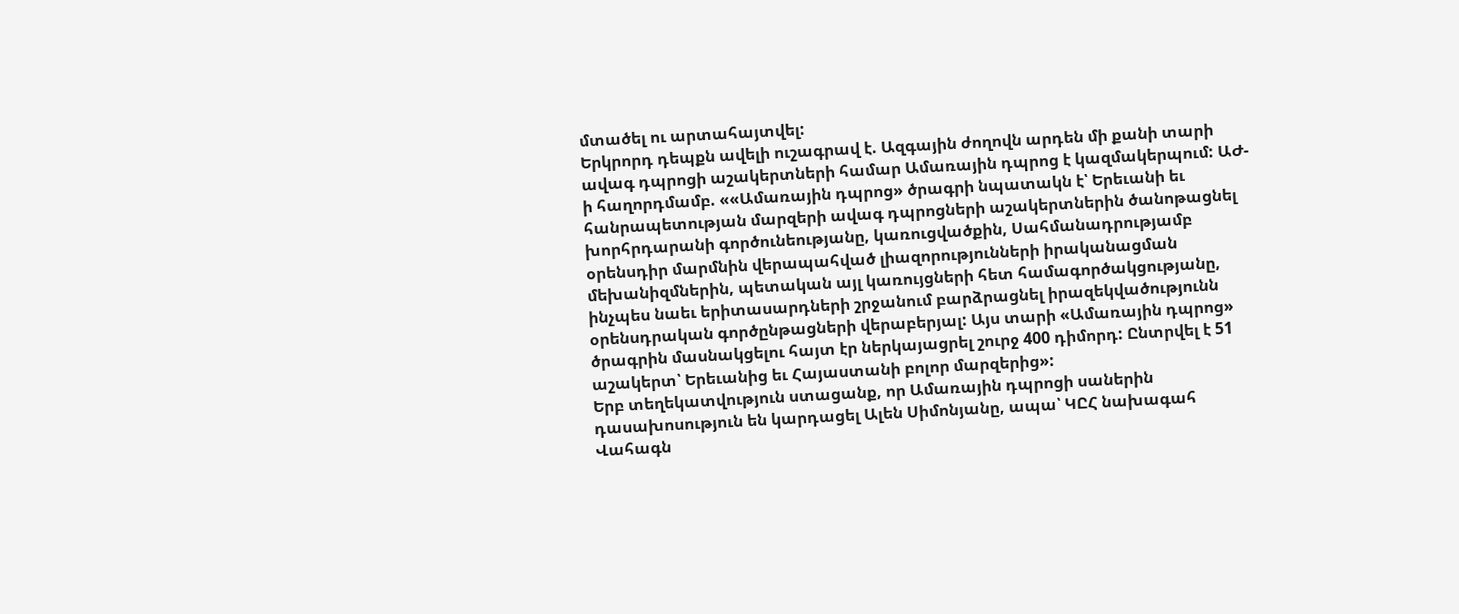մտածել ու արտահայտվել:
Երկրորդ դեպքն ավելի ուշագրավ է. Ազգային ժողովն արդեն մի քանի տարի ավագ դպրոցի աշակերտների համար Ամառային դպրոց է կազմակերպում: ԱԺ-ի հաղորդմամբ. ««Ամառային դպրոց» ծրագրի նպատակն է՝ Երեւանի եւ հանրապետության մարզերի ավագ դպրոցների աշակերտներին ծանոթացնել խորհրդարանի գործունեությանը, կառուցվածքին, Սահմանադրությամբ օրենսդիր մարմնին վերապահված լիազորությունների իրականացման մեխանիզմներին, պետական այլ կառույցների հետ համագործակցությանը, ինչպես նաեւ երիտասարդների շրջանում բարձրացնել իրազեկվածությունն օրենսդրական գործընթացների վերաբերյալ: Այս տարի «Ամառային դպրոց» ծրագրին մասնակցելու հայտ էր ներկայացրել շուրջ 400 դիմորդ: Ընտրվել է 51 աշակերտ՝ Երեւանից եւ Հայաստանի բոլոր մարզերից»:
Երբ տեղեկատվություն ստացանք, որ Ամառային դպրոցի սաներին դասախոսություն են կարդացել Ալեն Սիմոնյանը, ապա՝ ԿԸՀ նախագահ Վահագն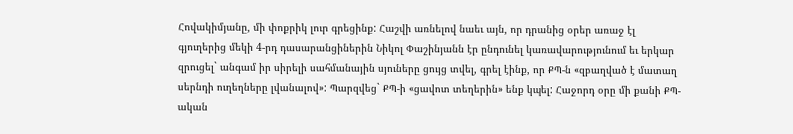Հովակիմյանը, մի փոքրիկ լուր գրեցինք: Հաշվի առնելով նաեւ այն, որ դրանից օրեր առաջ էլ գյուղերից մեկի 4-րդ դասարանցիներին Նիկոլ Փաշինյանն էր ընդունել կառավարությունում եւ երկար զրուցել` անգամ իր սիրելի սահմանային սյուները ցույց տվել, գրել էինք, որ ՔՊ-ն «զբաղված է մատաղ սերնդի ուղեղները լվանալով»: Պարզվեց` ՔՊ-ի «ցավոտ տեղերին» ենք կպել: Հաջորդ օրը մի քանի ՔՊ-ական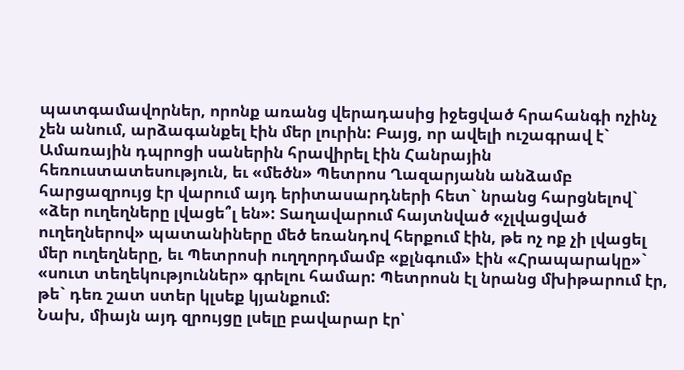պատգամավորներ, որոնք առանց վերադասից իջեցված հրահանգի ոչինչ չեն անում, արձագանքել էին մեր լուրին: Բայց, որ ավելի ուշագրավ է` Ամառային դպրոցի սաներին հրավիրել էին Հանրային հեռուստատեսություն, եւ «մեծն» Պետրոս Ղազարյանն անձամբ հարցազրույց էր վարում այդ երիտասարդների հետ` նրանց հարցնելով` «ձեր ուղեղները լվացե՞լ են»: Տաղավարում հայտնված «չլվացված ուղեղներով» պատանիները մեծ եռանդով հերքում էին, թե ոչ ոք չի լվացել մեր ուղեղները, եւ Պետրոսի ուղղորդմամբ «քլնգում» էին «Հրապարակը»` «սուտ տեղեկություններ» գրելու համար: Պետրոսն էլ նրանց մխիթարում էր, թե` դեռ շատ ստեր կլսեք կյանքում:
Նախ, միայն այդ զրույցը լսելը բավարար էր՝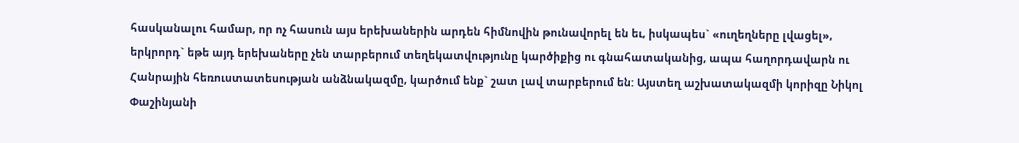հասկանալու համար, որ ոչ հասուն այս երեխաներին արդեն հիմնովին թունավորել են եւ, իսկապես` «ուղեղները լվացել», երկրորդ` եթե այդ երեխաները չեն տարբերում տեղեկատվությունը կարծիքից ու գնահատականից, ապա հաղորդավարն ու Հանրային հեռուստատեսության անձնակազմը, կարծում ենք` շատ լավ տարբերում են: Այստեղ աշխատակազմի կորիզը Նիկոլ Փաշինյանի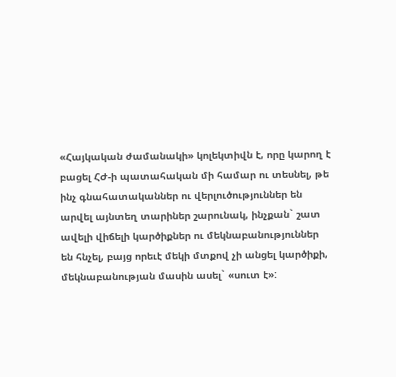«Հայկական ժամանակի» կոլեկտիվն է, որը կարող է բացել ՀԺ-ի պատահական մի համար ու տեսնել, թե ինչ գնահատականներ ու վերլուծություններ են արվել այնտեղ տարիներ շարունակ, ինչքան` շատ ավելի վիճելի կարծիքներ ու մեկնաբանություններ են հնչել, բայց որեւէ մեկի մտքով չի անցել կարծիքի, մեկնաբանության մասին ասել` «սուտ է»: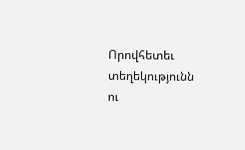Որովհետեւ տեղեկությունն ու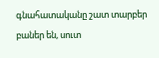գնահատականը շատ տարբեր բաներ են, սուտ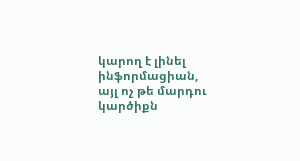կարող է լինել ինֆորմացիան, այլ ոչ թե մարդու կարծիքն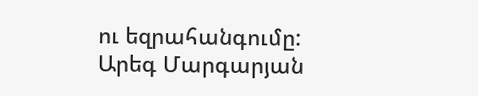ու եզրահանգումը:
Արեգ Մարգարյան